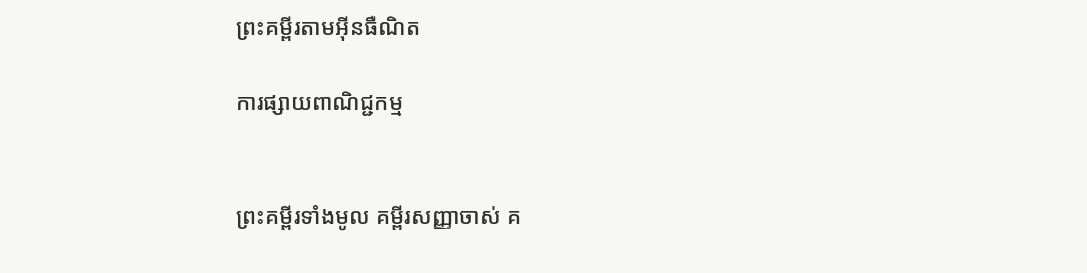ព្រះគម្ពីរតាមអ៊ីនធឺណិត

ការផ្សាយពាណិជ្ជកម្ម


ព្រះគម្ពីរទាំងមូល គម្ពីរសញ្ញាចាស់ គ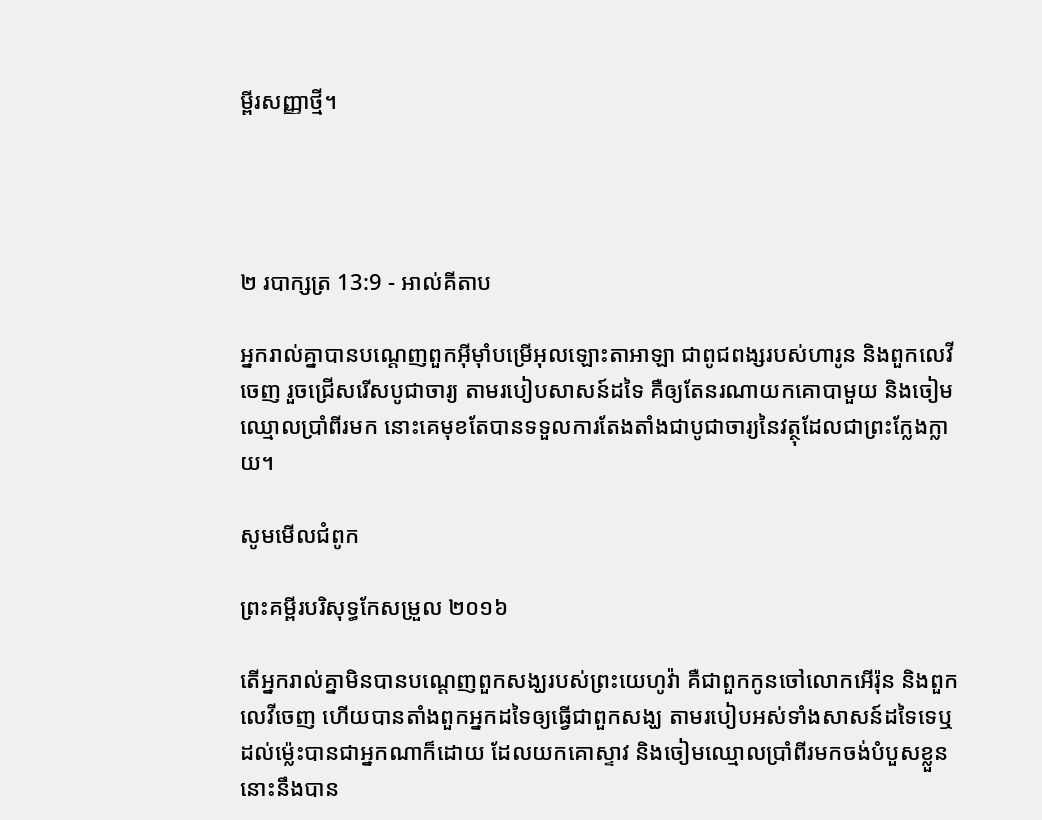ម្ពីរសញ្ញាថ្មី។




២ របា‌ក្សត្រ 13:9 - អាល់គីតាប

អ្នករាល់គ្នាបានបណ្តេញពួកអ៊ីមុាំបម្រើអុលឡោះ‌តាអាឡា ជាពូជ‌ពង្សរបស់ហារូន និងពួកលេវីចេញ រួចជ្រើសរើសបូជា‌ចារ្យ តាមរបៀបសាសន៍ដទៃ គឺឲ្យតែនរណាយកគោបាមួយ និងចៀមឈ្មោលប្រាំពីរមក នោះគេមុខតែបានទទួលការតែង‌តាំងជាបូជា‌ចារ្យនៃវត្ថុដែលជាព្រះក្លែង‌ក្លាយ។

សូមមើលជំពូក

ព្រះគម្ពីរបរិសុទ្ធកែសម្រួល ២០១៦

តើអ្នករាល់គ្នាមិនបានបណ្តេញពួកសង្ឃរបស់ព្រះ‌យេហូវ៉ា គឺជាពួកកូនចៅលោកអើរ៉ុន និងពួកលេវីចេញ ហើយបានតាំងពួកអ្នកដទៃឲ្យធ្វើជាពួកសង្ឃ តាមរបៀបអស់ទាំងសាសន៍ដទៃទេឬ ដល់ម៉្លេះបានជាអ្នកណាក៏ដោយ ដែលយកគោស្ទាវ និងចៀមឈ្មោលប្រាំពីរមកចង់បំបួសខ្លួន នោះនឹងបាន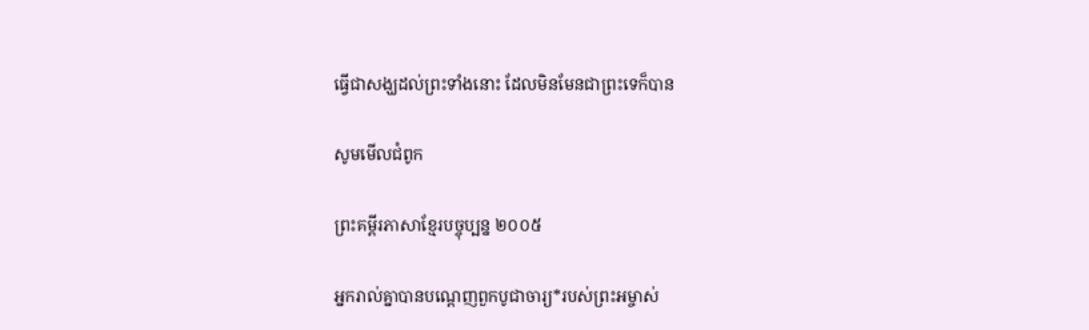ធ្វើជាសង្ឃដល់ព្រះទាំងនោះ ដែលមិនមែនជាព្រះទេក៏បាន

សូមមើលជំពូក

ព្រះគម្ពីរភាសាខ្មែរបច្ចុប្បន្ន ២០០៥

អ្នករាល់គ្នាបានបណ្ដេញពួកបូជា‌ចារ្យ*របស់ព្រះ‌អម្ចាស់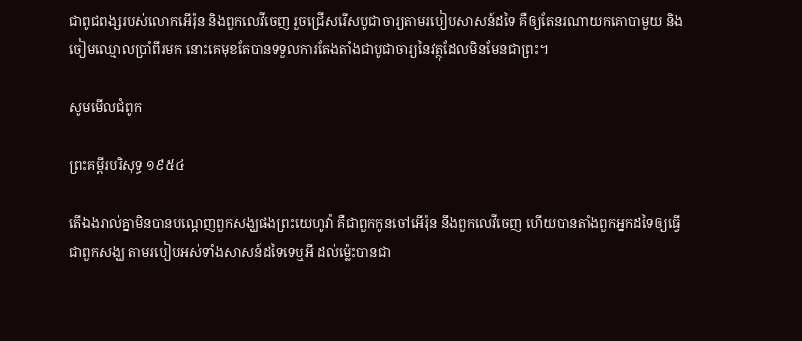ជាពូជ‌ពង្សរបស់លោកអើរ៉ុន និងពួកលេវីចេញ រួចជ្រើសរើសបូជា‌ចារ្យតាមរបៀបសាសន៍ដទៃ គឺឲ្យតែនរណាយកគោបាមួយ និងចៀមឈ្មោលប្រាំ‌ពីរមក នោះគេមុខតែបានទទួលការតែង‌តាំងជាបូជា‌ចារ្យនៃវត្ថុដែលមិនមែនជាព្រះ។

សូមមើលជំពូក

ព្រះគម្ពីរបរិសុទ្ធ ១៩៥៤

តើឯងរាល់គ្នាមិនបានបណ្តេញពួកសង្ឃផងព្រះ‌យេហូវ៉ា គឺជាពួកកូនចៅអើរ៉ុន នឹងពួកលេវីចេញ ហើយបានតាំងពួកអ្នកដទៃឲ្យធ្វើជាពួកសង្ឃ តាមរបៀបអស់ទាំងសាសន៍ដទៃទេឬអី ដល់ម៉្លេះបានជា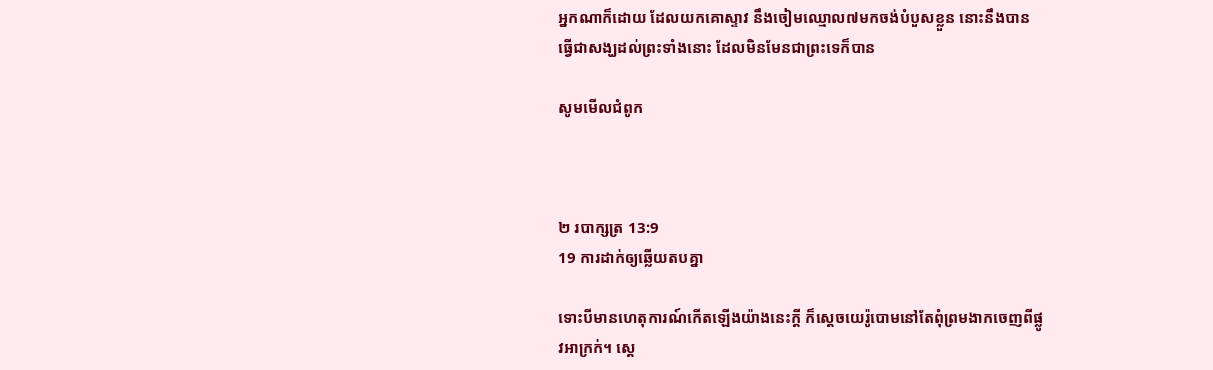អ្នកណាក៏ដោយ ដែលយកគោស្ទាវ នឹងចៀមឈ្មោល៧មកចង់បំបួសខ្លួន នោះនឹងបានធ្វើជាសង្ឃដល់ព្រះទាំងនោះ ដែលមិនមែនជាព្រះទេក៏បាន

សូមមើលជំពូក



២ របា‌ក្សត្រ 13:9
19 ការដាក់ឲ្យឆ្លើយតបគ្នា

ទោះបីមានហេតុ‌ការណ៍កើតឡើងយ៉ាងនេះក្តី ក៏ស្តេចយេរ៉ូ‌បោមនៅតែពុំព្រមងាកចេញពីផ្លូវអាក្រក់។ ស្តេ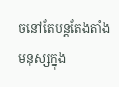ចនៅតែបន្តតែង‌តាំងមនុស្សក្នុង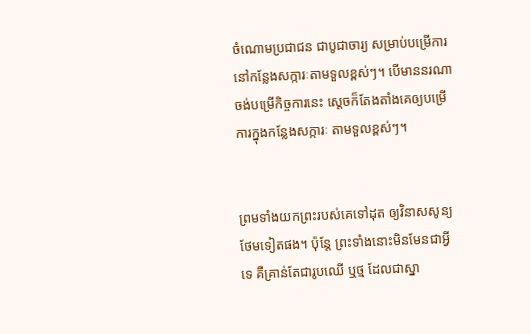ចំណោមប្រជា‌ជន ជាបូជា‌ចារ្យ សម្រាប់បម្រើការនៅកន្លែងសក្ការៈតាមទួលខ្ពស់ៗ។ បើមាននរណាចង់បម្រើកិច្ចការនេះ ស្តេចក៏តែង‌តាំងគេឲ្យបម្រើការក្នុងកន្លែងសក្ការៈ តាមទួលខ្ពស់ៗ។


ព្រមទាំងយកព្រះរបស់គេទៅដុត ឲ្យវិនាសសូន្យថែមទៀតផង។ ប៉ុន្តែ ព្រះទាំងនោះមិនមែនជាអ្វីទេ គឺគ្រាន់តែជារូបឈើ ឬថ្ម ដែលជាស្នា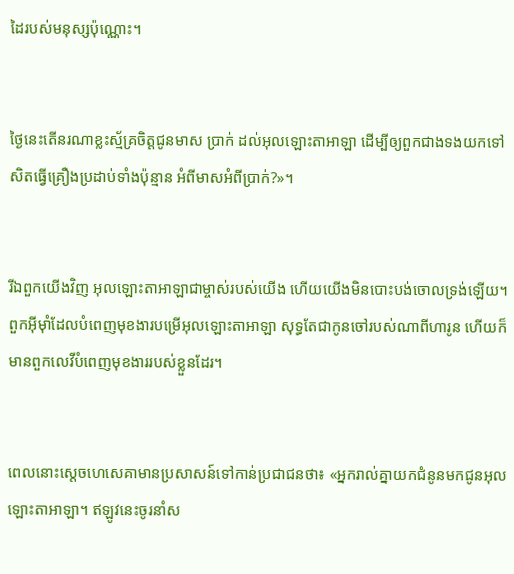ដៃរបស់មនុស្សប៉ុណ្ណោះ។


ថ្ងៃនេះតើនរណាខ្លះស្ម័គ្រចិត្តជូនមាស ប្រាក់ ដល់អុលឡោះ‌តាអាឡា ដើម្បីឲ្យពួកជាងទងយកទៅសិតធ្វើគ្រឿងប្រដាប់ទាំងប៉ុន្មាន អំពីមាសអំពីប្រាក់?»។


រីឯពួកយើងវិញ អុលឡោះ‌តាអាឡាជាម្ចាស់របស់យើង ហើយយើងមិនបោះបង់ចោលទ្រង់ឡើយ។ ពួកអ៊ីមុាំដែលបំពេញមុខ‌ងារបម្រើអុលឡោះ‌តាអាឡា សុទ្ធតែជាកូនចៅរបស់ណាពីហារូន ហើយក៏មានពួកលេវីបំពេញមុខ‌ងាររបស់ខ្លួនដែរ។


ពេលនោះស្តេចហេសេ‌គាមានប្រសាសន៍ទៅកាន់ប្រជា‌ជនថា៖ «អ្នករាល់គ្នាយកជំនូនមកជូនអុលឡោះ‌តាអាឡា។ ឥឡូវនេះចូរនាំស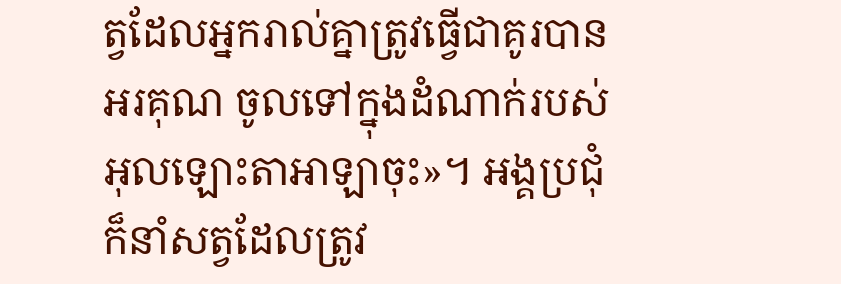ត្វដែលអ្នករាល់គ្នាត្រូវធ្វើជាគូរបានអរគុណ ចូលទៅក្នុងដំណាក់របស់អុលឡោះ‌តាអាឡាចុះ»។ អង្គប្រជុំក៏នាំសត្វដែលត្រូវ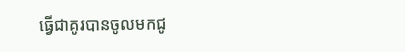ធ្វើជាគូរបានចូលមកជូ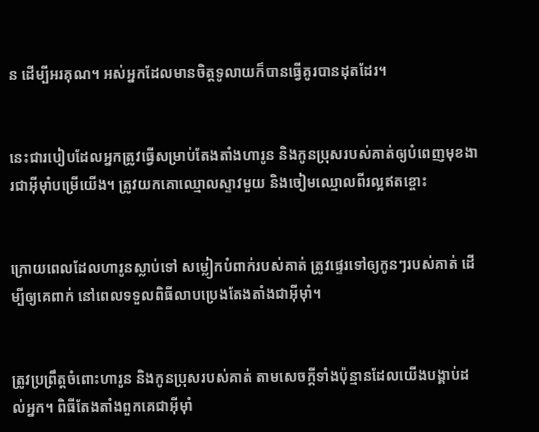ន ដើម្បីអរគុណ។ អស់អ្នកដែលមានចិត្តទូលាយក៏បានធ្វើគូរបានដុតដែរ។


នេះជារបៀបដែលអ្នកត្រូវធ្វើសម្រាប់តែងតាំងហារូន និងកូនប្រុសរបស់គាត់ឲ្យបំពេញមុខងារជាអ៊ីមុាំបម្រើយើង។ ត្រូវយកគោឈ្មោលស្ទាវមួយ និងចៀមឈ្មោលពីរល្អឥតខ្ចោះ


ក្រោយពេលដែលហារូនស្លាប់ទៅ សម្លៀកបំពាក់របស់គាត់ ត្រូវផ្ទេរទៅឲ្យកូនៗរបស់គាត់ ដើម្បីឲ្យគេពាក់ នៅពេលទទួលពិធីលាបប្រេងតែងតាំងជាអ៊ីមុាំ។


ត្រូវប្រព្រឹត្តចំពោះហារូន និងកូនប្រុសរបស់គាត់ តាមសេចក្តីទាំងប៉ុន្មានដែលយើងបង្គាប់ដល់អ្នក។ ពិធីតែងតាំងពួកគេជាអ៊ីមុាំ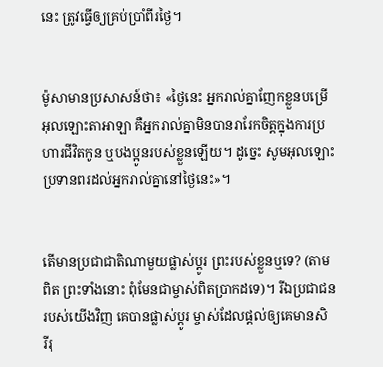នេះ ត្រូវធ្វើឲ្យគ្រប់ប្រាំពីរថ្ងៃ។


ម៉ូសាមានប្រសាសន៍ថា៖ «ថ្ងៃនេះ អ្នករាល់គ្នាញែកខ្លួនបម្រើអុលឡោះ‌តាអាឡា គឺអ្នករាល់គ្នាមិនបានរារែកចិត្តក្នុងការប្រហារជីវិតកូន ឬបង‌ប្អូនរបស់ខ្លួនឡើយ។ ដូច្នេះ សូមអុលឡោះប្រទានពរដល់អ្នករាល់គ្នានៅថ្ងៃនេះ»។


តើមានប្រជា‌ជាតិណាមួយផ្លាស់ប្ដូរ ព្រះរបស់ខ្លួនឬទេ? (តាមពិត ព្រះទាំងនោះ ពុំមែនជាម្ចាស់ពិតប្រាកដទេ)។ រីឯប្រជា‌ជនរបស់យើងវិញ គេបានផ្លាស់ប្ដូរ ម្ចាស់ដែលផ្ដល់ឲ្យគេមានសិរី‌រុ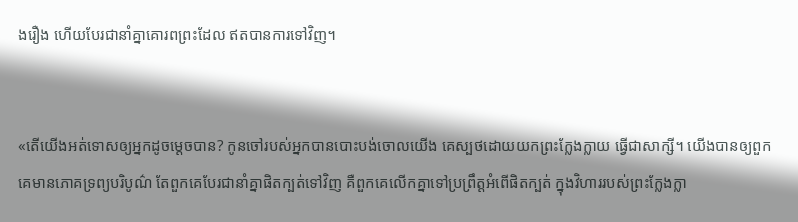ង‌រឿង ហើយបែរជានាំគ្នាគោរពព្រះដែល ឥតបានការទៅវិញ។


«តើយើងអត់‌ទោសឲ្យអ្នកដូចម្ដេចបាន? កូនចៅរបស់អ្នកបានបោះបង់ចោលយើង គេស្បថដោយយកព្រះក្លែង‌ក្លាយ ធ្វើជាសាក្សី។ យើងបានឲ្យពួកគេមានភោគទ្រព្យបរិបូណ៌ តែពួកគេបែរជានាំគ្នាផិតក្បត់ទៅវិញ គឺពួកគេលើកគ្នាទៅប្រព្រឹត្តអំពើផិតក្បត់ ក្នុងវិហាររបស់ព្រះក្លែង‌ក្លា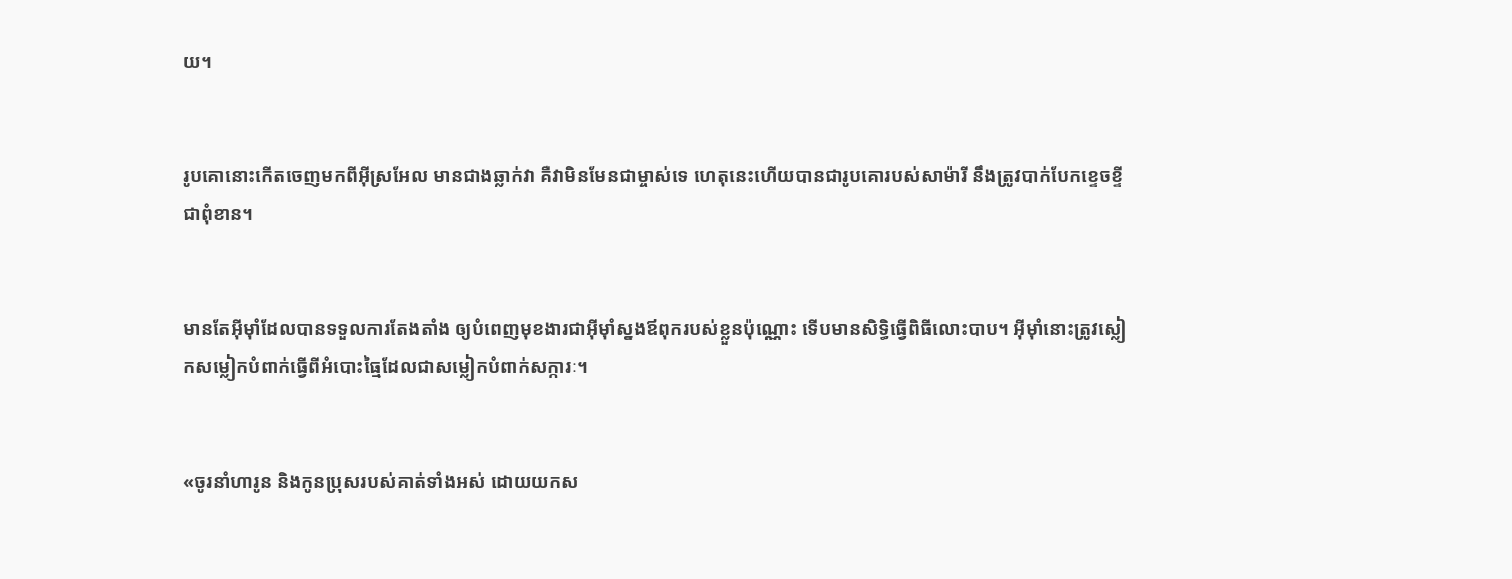យ។


រូបគោនោះកើតចេញមកពីអ៊ីស្រ‌អែល មានជាងឆ្លាក់វា គឺវាមិនមែនជាម្ចាស់ទេ ហេតុនេះហើយបានជារូបគោរបស់សាម៉ារី នឹងត្រូវបាក់បែកខ្ទេច‌ខ្ទីជាពុំ‌ខាន។


មានតែអ៊ីមុាំដែលបានទទួលការតែង‌តាំង ឲ្យបំពេញមុខងារជាអ៊ីមុាំស្នងឪពុករបស់ខ្លួនប៉ុណ្ណោះ ទើបមានសិទ្ធិធ្វើពិធីលោះបាប។ អ៊ីមុាំនោះត្រូវស្លៀកសម្លៀកបំពាក់ធ្វើពីអំបោះធ្មៃដែលជាសម្លៀកបំពាក់សក្ការៈ។


«ចូរនាំហារូន និងកូនប្រុសរបស់គាត់ទាំងអស់ ដោយយកស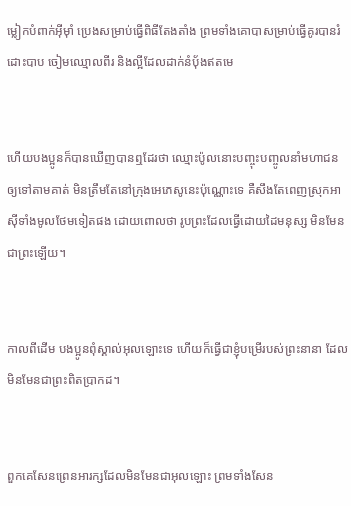ម្លៀកបំពាក់អ៊ីមុាំ ប្រេងសម្រាប់ធ្វើពិធីតែង‌តាំង ព្រមទាំងគោបាសម្រាប់ធ្វើគូរបានរំដោះបាប ចៀមឈ្មោលពីរ និងល្អីដែលដាក់នំបុ័ងឥតមេ


ហើយបងប្អូនក៏បានឃើញបានឮដែរថា ឈ្មោះប៉ូលនោះបញ្ចុះ‌បញ្ចូលនាំមហា‌ជនឲ្យទៅតាមគាត់ មិនត្រឹមតែនៅក្រុងអេភេ‌សូនេះប៉ុណ្ណោះទេ គឺសឹងតែពេញស្រុកអាស៊ីទាំងមូលថែមទៀតផង ដោយពោលថា រូបព្រះដែលធ្វើដោយដៃមនុស្ស មិនមែនជាព្រះឡើយ។


កាលពីដើម បងប្អូនពុំស្គាល់អុលឡោះទេ ហើយក៏ធ្វើជាខ្ញុំបម្រើរបស់ព្រះ‌នានា ដែលមិនមែនជាព្រះ‌ពិតប្រាកដ។


ពួកគេសែនព្រេនអារក្សដែលមិនមែនជាអុលឡោះ ព្រមទាំងសែន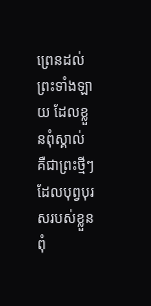ព្រេនដល់ព្រះទាំងឡាយ ដែលខ្លួនពុំស្គាល់ គឺជាព្រះថ្មីៗដែលបុព្វ‌បុរសរបស់ខ្លួនពុំ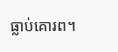ធ្លាប់គោរព។